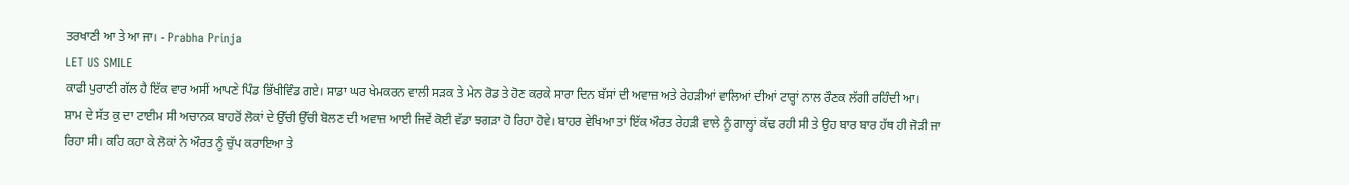ਤਰਖਾਣੀ ਆ ਤੇ ਆ ਜਾ। - Prabha Prinja
LET US SMILE
ਕਾਫੀ ਪੁਰਾਣੀ ਗੱਲ ਹੈ ਇੱਕ ਵਾਰ ਅਸੀਂ ਆਪਣੇ ਪਿੰਡ ਭਿੱਖੀਵਿੰਡ ਗਏ। ਸਾਡਾ ਘਰ ਖੇਮਕਰਨ ਵਾਲੀ ਸੜਕ ਤੇ ਮੇਨ ਰੋਡ ਤੇ ਹੋਣ ਕਰਕੇ ਸਾਰਾ ਦਿਨ ਬੱਸਾਂ ਦੀ ਅਵਾਜ਼ ਅਤੇ ਰੇਹੜੀਆਂ ਵਾਲਿਆਂ ਦੀਆਂ ਟਾਰ੍ਹਾਂ ਨਾਲ ਰੌਣਕ ਲੱਗੀ ਰਹਿੰਦੀ ਆ।
ਸ਼ਾਮ ਦੇ ਸੱਤ ਕੁ ਦਾ ਟਾਈਮ ਸੀ ਅਚਾਨਕ ਬਾਹਰੋਂ ਲੋਕਾਂ ਦੇ ਉੱਚੀ ਉੱਚੀ ਬੋਲਣ ਦੀ ਅਵਾਜ਼ ਆਈ ਜਿਵੇਂ ਕੋਈ ਵੱਡਾ ਝਗੜਾ ਹੋ ਰਿਹਾ ਹੋਵੇ। ਬਾਹਰ ਵੇਖਿਆ ਤਾਂ ਇੱਕ ਔਰਤ ਰੇਹੜੀ ਵਾਲੇ ਨੂੰ ਗਾਲ੍ਹਾਂ ਕੱਢ ਰਹੀ ਸੀ ਤੇ ਉਹ ਬਾਰ ਬਾਰ ਹੱਥ ਹੀ ਜੋੜੀ ਜਾ ਰਿਹਾ ਸੀ। ਕਹਿ ਕਹਾ ਕੇ ਲੋਕਾਂ ਨੇ ਔਰਤ ਨੂੰ ਚੁੱਪ ਕਰਾਇਆ ਤੇ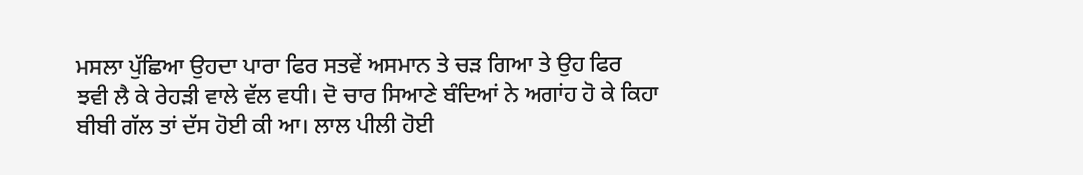ਮਸਲਾ ਪੁੱਛਿਆ ਉਹਦਾ ਪਾਰਾ ਫਿਰ ਸਤਵੇਂ ਅਸਮਾਨ ਤੇ ਚੜ ਗਿਆ ਤੇ ਉਹ ਫਿਰ ਝਵੀ ਲੈ ਕੇ ਰੇਹੜੀ ਵਾਲੇ ਵੱਲ ਵਧੀ। ਦੋ ਚਾਰ ਸਿਆਣੇ ਬੰਦਿਆਂ ਨੇ ਅਗਾਂਹ ਹੋ ਕੇ ਕਿਹਾ ਬੀਬੀ ਗੱਲ ਤਾਂ ਦੱਸ ਹੋਈ ਕੀ ਆ। ਲਾਲ ਪੀਲੀ ਹੋਈ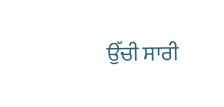ਉੱਚੀ ਸਾਰੀ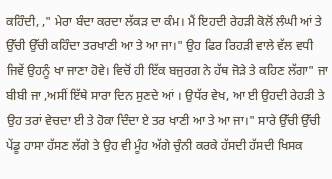ਕਹਿੰਦੀ, ," ਮੇਰਾ ਬੰਦਾ ਕਰਦਾ ਲੱਕੜ ਦਾ ਕੰਮ। ਮੈਂ ਇਹਦੀ ਰੇਹੜੀ ਕੋਲੋਂ ਲੰਘੀ ਆਂ ਤੇ ਉੱਚੀ ਉੱਚੀ ਕਹਿੰਦਾ ਤਰਖਾਣੀ ਆ ਤੇ ਆ ਜਾ।" ਉਹ ਫਿਰ ਰਿਹੜੀ ਵਾਲੇ ਵੱਲ ਵਧੀ ਜਿਵੇਂ ਉਹਨੂੰ ਖਾ ਜਾਣਾ ਹੋਵੇ। ਵਿਚੋਂ ਹੀ ਇੱਕ ਬਜੁਰਗ ਨੇ ਹੱਥ ਜੋੜੇ ਤੇ ਕਹਿਣ ਲੱਗਾ" ਜਾ ਬੀਬੀ ਜਾ ,ਅਸੀਂ ਇੱਥੇ ਸਾਰਾ ਦਿਨ ਸੁਣਦੇ ਆਂ । ਉਧੱਰ ਵੇਖ, ਆ ਈ ਉਹਦੀ ਰੇਹੜੀ ਤੇ ਉਹ ਤਰਾਂ ਵੇਚਦਾ ਈ ਤੇ ਹੋਕਾ ਦਿੰਦਾ ਏ ਤਰ ਖਾਣੀ ਆ ਤੇ ਆ ਜਾ।" ਸਾਰੇ ਉੱਚੀ ਉੱਚੀ ਪੇਂਡੂ ਹਾਸਾ ਹੱਸਣ ਲੱਗੇ ਤੇ ਉਹ ਵੀ ਮੂੰਹ ਅੱਗੇ ਚੁੰਨੀ ਕਰਕੇ ਹੱਸਦੀ ਹੱਸਦੀ ਖਿਸਕ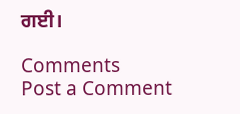ਗਈ।

Comments
Post a Comment